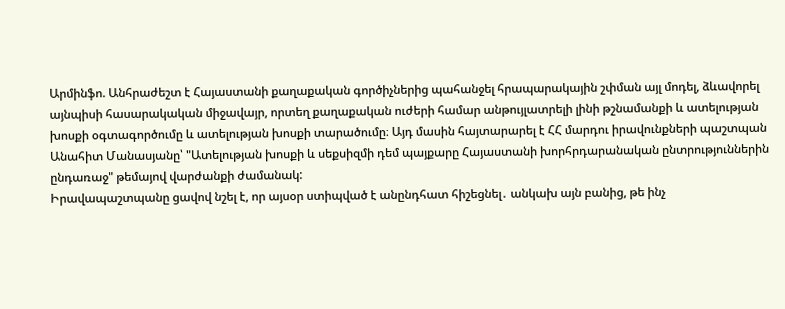Արմինֆո. Անհրաժեշտ է Հայաստանի քաղաքական գործիչներից պահանջել հրապարակային շփման այլ մոդել, ձևավորել այնպիսի հասարակական միջավայր, որտեղ քաղաքական ուժերի համար անթույլատրելի լինի թշնամանքի և ատելության խոսքի օգտագործումը և ատելության խոսքի տարածումը։ Այդ մասին հայտարարել է ՀՀ մարդու իրավունքների պաշտպան Անահիտ Մանասյանը՝ "Ատելության խոսքի և սեքսիզմի դեմ պայքարը Հայաստանի խորհրդարանական ընտրություններին ընդառաջ" թեմայով վարժանքի ժամանակ:
Իրավապաշտպանը ցավով նշել է, որ այսօր ստիպված է անընդհատ հիշեցնել․ անկախ այն բանից, թե ինչ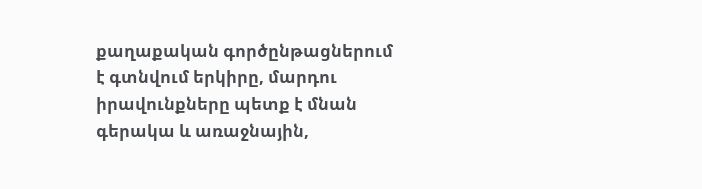քաղաքական գործընթացներում է գտնվում երկիրը, մարդու իրավունքները պետք է մնան գերակա և առաջնային,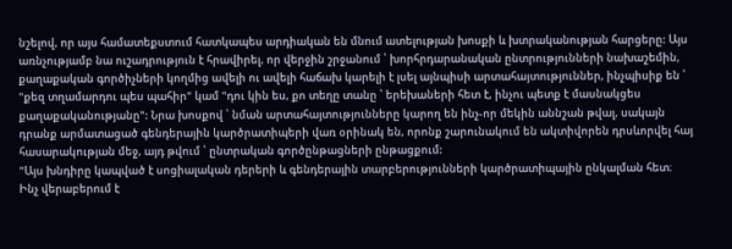նշելով, որ այս համատեքստում հատկապես արդիական են մնում ատելության խոսքի և խտրականության հարցերը: Այս առնչությամբ նա ուշադրություն է հրավիրել, որ վերջին շրջանում ՝ խորհրդարանական ընտրությունների նախաշեմին, քաղաքական գործիչների կողմից ավելի ու ավելի հաճախ կարելի է լսել այնպիսի արտահայտություններ, ինչպիսիք են ՝ "քեզ տղամարդու պես պահիր" կամ "դու կին ես, քո տեղը տանը ՝ երեխաների հետ է, ինչու պետք է մասնակցես քաղաքականությանը": Նրա խոսքով ՝ նման արտահայտությունները կարող են ինչ-որ մեկին աննշան թվալ, սակայն դրանք արմատացած գենդերային կարծրատիպերի վառ օրինակ են, որոնք շարունակում են ակտիվորեն դրսևորվել հայ հասարակության մեջ, այդ թվում ՝ ընտրական գործընթացների ընթացքում:
"Այս խնդիրը կապված է սոցիալական դերերի և գենդերային տարբերությունների կարծրատիպային ընկալման հետ։ Ինչ վերաբերում է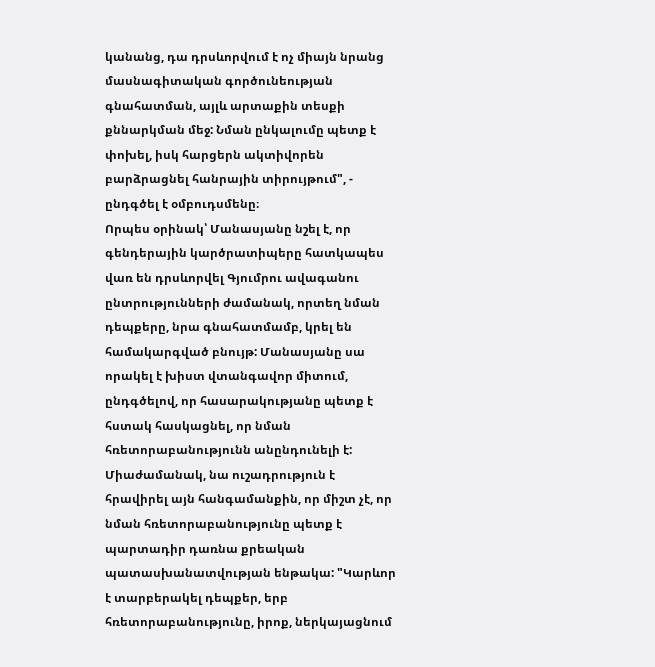կանանց, դա դրսևորվում է ոչ միայն նրանց մասնագիտական գործունեության գնահատման, այլև արտաքին տեսքի քննարկման մեջ: Նման ընկալումը պետք է փոխել, իսկ հարցերն ակտիվորեն բարձրացնել հանրային տիրույթում", - ընդգծել է օմբուդսմենը։
Որպես օրինակ՝ Մանասյանը նշել է, որ գենդերային կարծրատիպերը հատկապես վառ են դրսևորվել Գյումրու ավագանու ընտրությունների ժամանակ, որտեղ նման դեպքերը, նրա գնահատմամբ, կրել են համակարգված բնույթ: Մանասյանը սա որակել է խիստ վտանգավոր միտում, ընդգծելով, որ հասարակությանը պետք է հստակ հասկացնել, որ նման հռետորաբանությունն անընդունելի է:
Միաժամանակ, նա ուշադրություն է հրավիրել այն հանգամանքին, որ միշտ չէ, որ նման հռետորաբանությունը պետք է պարտադիր դառնա քրեական պատասխանատվության ենթակա: "Կարևոր է տարբերակել դեպքեր, երբ հռետորաբանությունը, իրոք, ներկայացնում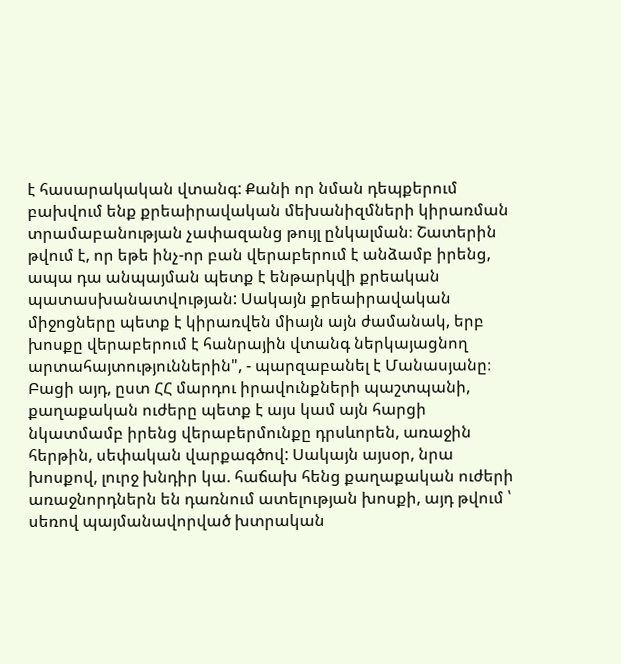է հասարակական վտանգ: Քանի որ նման դեպքերում բախվում ենք քրեաիրավական մեխանիզմների կիրառման տրամաբանության չափազանց թույլ ընկալման։ Շատերին թվում է, որ եթե ինչ-որ բան վերաբերում է անձամբ իրենց, ապա դա անպայման պետք է ենթարկվի քրեական պատասխանատվության: Սակայն քրեաիրավական միջոցները պետք է կիրառվեն միայն այն ժամանակ, երբ խոսքը վերաբերում է հանրային վտանգ ներկայացնող արտահայտություններին", - պարզաբանել է Մանասյանը։
Բացի այդ, ըստ ՀՀ մարդու իրավունքների պաշտպանի, քաղաքական ուժերը պետք է այս կամ այն հարցի նկատմամբ իրենց վերաբերմունքը դրսևորեն, առաջին հերթին, սեփական վարքագծով: Սակայն այսօր, նրա խոսքով, լուրջ խնդիր կա. հաճախ հենց քաղաքական ուժերի առաջնորդներն են դառնում ատելության խոսքի, այդ թվում ՝ սեռով պայմանավորված խտրական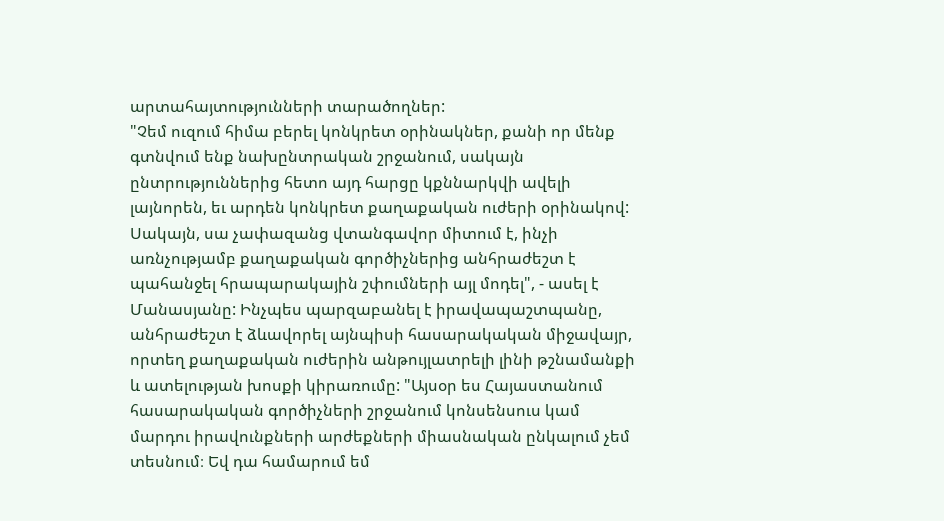արտահայտությունների տարածողներ:
"Չեմ ուզում հիմա բերել կոնկրետ օրինակներ, քանի որ մենք գտնվում ենք նախընտրական շրջանում, սակայն ընտրություններից հետո այդ հարցը կքննարկվի ավելի լայնորեն, եւ արդեն կոնկրետ քաղաքական ուժերի օրինակով: Սակայն, սա չափազանց վտանգավոր միտում է, ինչի առնչությամբ քաղաքական գործիչներից անհրաժեշտ է պահանջել հրապարակային շփումների այլ մոդել", - ասել է Մանասյանը: Ինչպես պարզաբանել է իրավապաշտպանը, անհրաժեշտ է ձևավորել այնպիսի հասարակական միջավայր, որտեղ քաղաքական ուժերին անթույլատրելի լինի թշնամանքի և ատելության խոսքի կիրառումը: "Այսօր ես Հայաստանում հասարակական գործիչների շրջանում կոնսենսուս կամ մարդու իրավունքների արժեքների միասնական ընկալում չեմ տեսնում։ Եվ դա համարում եմ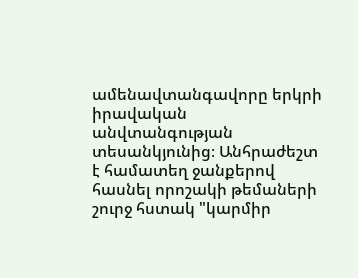ամենավտանգավորը երկրի իրավական անվտանգության տեսանկյունից։ Անհրաժեշտ է համատեղ ջանքերով հասնել որոշակի թեմաների շուրջ հստակ "կարմիր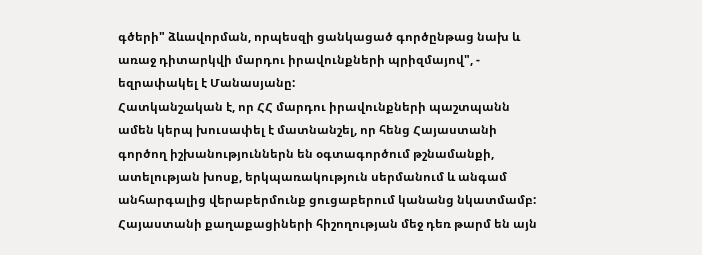գծերի" ձևավորման, որպեսզի ցանկացած գործընթաց նախ և առաջ դիտարկվի մարդու իրավունքների պրիզմայով", - եզրափակել է Մանասյանը:
Հատկանշական է, որ ՀՀ մարդու իրավունքների պաշտպանն ամեն կերպ խուսափել է մատնանշել, որ հենց Հայաստանի գործող իշխանություններն են օգտագործում թշնամանքի, ատելության խոսք, երկպառակություն սերմանում և անգամ անհարգալից վերաբերմունք ցուցաբերում կանանց նկատմամբ: Հայաստանի քաղաքացիների հիշողության մեջ դեռ թարմ են այն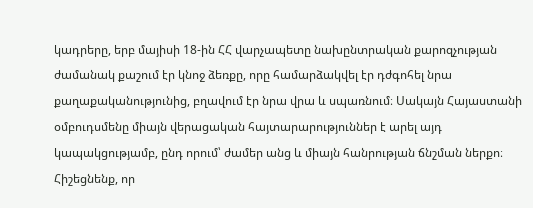կադրերը, երբ մայիսի 18-ին ՀՀ վարչապետը նախընտրական քարոզչության ժամանակ քաշում էր կնոջ ձեռքը, որը համարձակվել էր դժգոհել նրա քաղաքականությունից, բղավում էր նրա վրա և սպառնում։ Սակայն Հայաստանի օմբուդսմենը միայն վերացական հայտարարություններ է արել այդ կապակցությամբ, ընդ որում՝ ժամեր անց և միայն հանրության ճնշման ներքո։
Հիշեցնենք, որ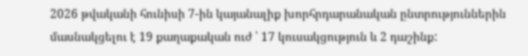2026 թվականի հունիսի 7-ին կայանալիք խորհրդարանական ընտրություններին մասնակցելու է 19 քաղաքական ուժ ՝ 17 կուսակցություն և 2 դաշինք: